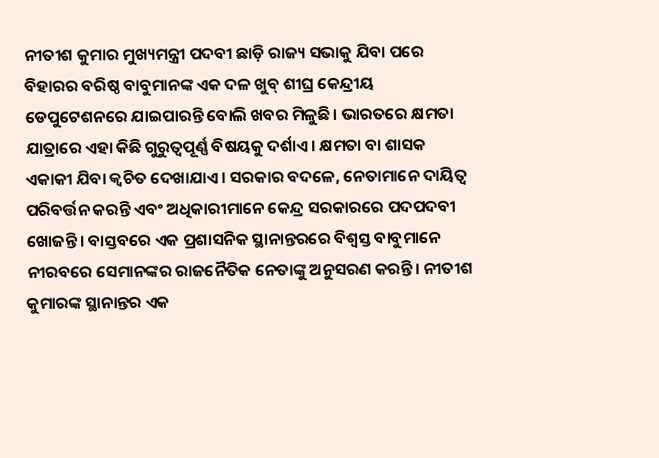ନୀତୀଶ କୁମାର ମୁଖ୍ୟମନ୍ତ୍ରୀ ପଦବୀ ଛାଡ଼ି ରାଜ୍ୟ ସଭାକୁ ଯିବା ପରେ ବିହାରର ବରିଷ୍ଠ ବାବୁମାନଙ୍କ ଏକ ଦଳ ଖୁବ୍ ଶୀଘ୍ର କେନ୍ଦ୍ରୀୟ ଡେପୁଟେଶନରେ ଯାଇପାରନ୍ତି ବୋଲି ଖବର ମିଳୁଛି। ଭାରତରେ କ୍ଷମତା ଯାତ୍ରାରେ ଏହା କିଛି ଗୁରୁତ୍ୱପୂର୍ଣ୍ଣ ବିଷୟକୁ ଦର୍ଶାଏ। କ୍ଷମତା ବା ଶାସକ ଏକାକୀ ଯିବା କ୍ୱଚିତ ଦେଖାଯାଏ। ସରକାର ବଦଳେ, ନେତାମାନେ ଦାୟିତ୍ୱ ପରିବର୍ତ୍ତନ କରନ୍ତି ଏବଂ ଅଧିକାରୀମାନେ କେନ୍ଦ୍ର ସରକାରରେ ପଦପଦବୀ ଖୋଜନ୍ତି। ବାସ୍ତବରେ ଏକ ପ୍ରଶାସନିକ ସ୍ଥାନାନ୍ତରରେ ବିଶ୍ୱସ୍ତ ବାବୁମାନେ ନୀରବରେ ସେମାନଙ୍କର ରାଜନୈତିକ ନେତାଙ୍କୁ ଅନୁସରଣ କରନ୍ତି। ନୀତୀଶ କୁମାରଙ୍କ ସ୍ଥାନାନ୍ତର ଏକ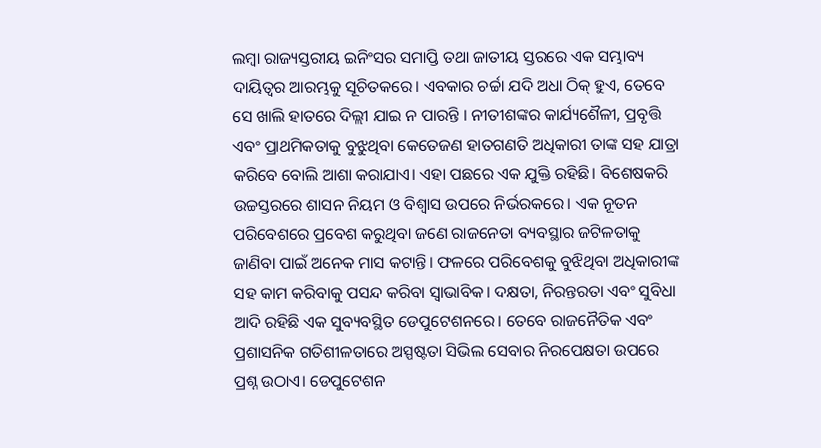ଲମ୍ବା ରାଜ୍ୟସ୍ତରୀୟ ଇନିଂସର ସମାପ୍ତି ତଥା ଜାତୀୟ ସ୍ତରରେ ଏକ ସମ୍ଭାବ୍ୟ ଦାୟିତ୍ୱର ଆରମ୍ଭକୁ ସୂଚିତକରେ। ଏବକାର ଚର୍ଚ୍ଚା ଯଦି ଅଧା ଠିକ୍ ହୁଏ, ତେବେ ସେ ଖାଲି ହାତରେ ଦିଲ୍ଲୀ ଯାଇ ନ ପାରନ୍ତି । ନୀତୀଶଙ୍କର କାର୍ଯ୍ୟଶୈଳୀ, ପ୍ରବୃତ୍ତି ଏବଂ ପ୍ରାଥମିକତାକୁ ବୁଝୁଥିବା କେତେଜଣ ହାତଗଣତି ଅଧିକାରୀ ତାଙ୍କ ସହ ଯାତ୍ରା କରିବେ ବୋଲି ଆଶା କରାଯାଏ। ଏହା ପଛରେ ଏକ ଯୁକ୍ତି ରହିଛି। ବିଶେଷକରି ଉଚ୍ଚସ୍ତରରେ ଶାସନ ନିୟମ ଓ ବିଶ୍ୱାସ ଉପରେ ନିର୍ଭରକରେ। ଏକ ନୂତନ ପରିବେଶରେ ପ୍ରବେଶ କରୁଥିବା ଜଣେ ରାଜନେତା ବ୍ୟବସ୍ଥାର ଜଟିଳତାକୁ ଜାଣିବା ପାଇଁ ଅନେକ ମାସ କଟାନ୍ତି। ଫଳରେ ପରିବେଶକୁ ବୁଝିଥିବା ଅଧିକାରୀଙ୍କ ସହ କାମ କରିବାକୁ ପସନ୍ଦ କରିବା ସ୍ବାଭାବିକ। ଦକ୍ଷତା, ନିରନ୍ତରତା ଏବଂ ସୁବିଧା ଆଦି ରହିଛି ଏକ ସୁବ୍ୟବସ୍ଥିତ ଡେପୁଟେଶନରେ। ତେବେ ରାଜନୈତିକ ଏବଂ ପ୍ରଶାସନିକ ଗତିଶୀଳତାରେ ଅସ୍ପଷ୍ଟତା ସିଭିଲ ସେବାର ନିରପେକ୍ଷତା ଉପରେ ପ୍ରଶ୍ନ ଉଠାଏ। ଡେପୁଟେଶନ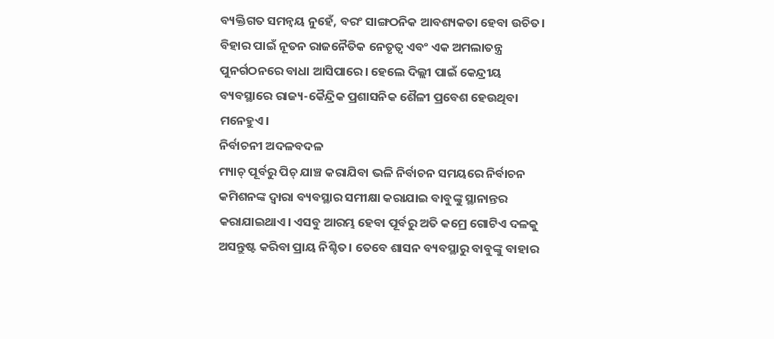ବ୍ୟକ୍ତିଗତ ସମନ୍ବୟ ନୁହେଁ, ବରଂ ସାଙ୍ଗଠନିକ ଆବଶ୍ୟକତା ହେବା ଉଚିତ। ବିହାର ପାଇଁ ନୂତନ ରାଜନୈତିକ ନେତୃତ୍ୱ ଏବଂ ଏକ ଅମଲାତନ୍ତ୍ର ପୁନର୍ଗଠନରେ ବାଧା ଆସିପାରେ। ହେଲେ ଦିଲ୍ଲୀ ପାଇଁ କେନ୍ଦ୍ରୀୟ ବ୍ୟବସ୍ଥାରେ ରାଜ୍ୟ-କୈନ୍ଦ୍ରିକ ପ୍ରଶାସନିକ ଶୈଳୀ ପ୍ରବେଶ ହେଉଥିବା ମନେହୁଏ।
ନିର୍ବାଚନୀ ଅଦଳବଦଳ
ମ୍ୟାଚ୍ ପୂର୍ବରୁ ପିଚ୍ ଯାଞ୍ଚ କରାଯିବା ଭଳି ନିର୍ବାଚନ ସମୟରେ ନିର୍ବାଚନ କମିଶନଙ୍କ ଦ୍ୱାରା ବ୍ୟବସ୍ଥାର ସମୀକ୍ଷା କରାଯାଇ ବାବୁଙ୍କୁ ସ୍ଥାନାନ୍ତର କରାଯାଇଥାଏ। ଏସବୁ ଆରମ୍ଭ ହେବା ପୂର୍ବରୁ ଅତି କମ୍ରେ ଗୋଟିଏ ଦଳକୁ ଅସନ୍ତୁଷ୍ଟ କରିବା ପ୍ରାୟ ନିଶ୍ଚିତ। ତେବେ ଶାସନ ବ୍ୟବସ୍ଥାରୁ ବାବୁଙ୍କୁ ବାହାର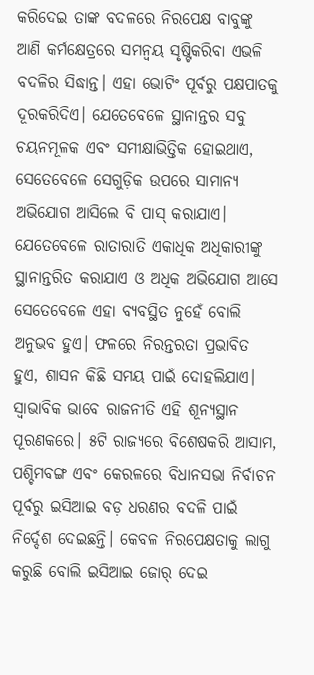କରିଦେଇ ତାଙ୍କ ବଦଳରେ ନିରପେକ୍ଷ ବାବୁଙ୍କୁ ଆଣି କର୍ମକ୍ଷେତ୍ରରେ ସମନ୍ବୟ ସୃଷ୍ଟିକରିବା ଏଭଳି ବଦଳିର ସିଦ୍ଧାନ୍ତ। ଏହା ଭୋଟିଂ ପୂର୍ବରୁ ପକ୍ଷପାତକୁ ଦୂରକରିଦିଏ। ଯେତେବେଳେ ସ୍ଥାନାନ୍ତର ସବୁ ଚୟନମୂଳକ ଏବଂ ସମୀକ୍ଷାଭିତ୍ତିକ ହୋଇଥାଏ, ସେତେବେଳେ ସେଗୁଡ଼ିକ ଉପରେ ସାମାନ୍ୟ ଅଭିଯୋଗ ଆସିଲେ ବି ପାସ୍ କରାଯାଏ। ଯେତେବେଳେ ରାତାରାତି ଏକାଧିକ ଅଧିକାରୀଙ୍କୁ ସ୍ଥାନାନ୍ତରିତ କରାଯାଏ ଓ ଅଧିକ ଅଭିଯୋଗ ଆସେ ସେତେବେଳେ ଏହା ବ୍ୟବସ୍ଥିତ ନୁହେଁ ବୋଲି ଅନୁଭବ ହୁଏ। ଫଳରେ ନିରନ୍ତରତା ପ୍ରଭାବିତ ହୁଏ, ଶାସନ କିଛି ସମୟ ପାଇଁ ଦୋହଲିଯାଏ। ସ୍ବାଭାବିକ ଭାବେ ରାଜନୀତି ଏହି ଶୂନ୍ୟସ୍ଥାନ ପୂରଣକରେ। ୫ଟି ରାଜ୍ୟରେ ବିଶେଷକରି ଆସାମ, ପଶ୍ଚିମବଙ୍ଗ ଏବଂ କେରଳରେ ବିଧାନସଭା ନିର୍ବାଚନ ପୂର୍ବରୁ ଇସିଆଇ ବଡ଼ ଧରଣର ବଦଳି ପାଇଁ ନିର୍ଦ୍ଦେଶ ଦେଇଛନ୍ତି। କେବଳ ନିରପେକ୍ଷତାକୁ ଲାଗୁ କରୁଛି ବୋଲି ଇସିଆଇ ଜୋର୍ ଦେଇ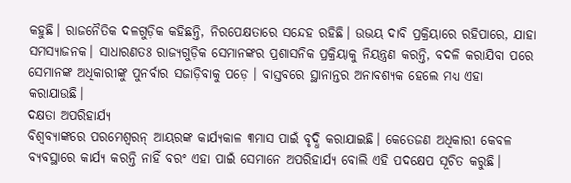କହୁଛି। ରାଜନୈତିକ ଦଳଗୁଡ଼ିକ କହିଛନ୍ତି, ନିରପେକ୍ଷତାରେ ସନ୍ଦେହ ରହିଛି। ଉଭୟ ଦାବି ପ୍ରକ୍ରିୟାରେ ରହିପାରେ, ଯାହା ସମସ୍ୟାଜନକ। ସାଧାରଣତଃ ରାଜ୍ୟଗୁଡ଼ିକ ସେମାନଙ୍କର ପ୍ରଶାସନିକ ପ୍ରକ୍ରିୟାକୁ ନିୟନ୍ତ୍ରଣ କରନ୍ତି, ବଦଳି କରାଯିବା ପରେ ସେମାନଙ୍କ ଅଧିକାରୀଙ୍କୁ ପୁନର୍ବାର ସଜାଡ଼ିବାକୁ ପଡ଼େ । ବାସ୍ତବରେ ସ୍ଥାନାନ୍ତର ଅନାବଶ୍ୟକ ହେଲେ ମଧ୍ୟ ଏହା କରାଯାଉଛି।
ଦକ୍ଷତା ଅପରିହାର୍ଯ୍ୟ
ବିଶ୍ୱବ୍ୟାଙ୍କରେ ପରମେଶ୍ୱରନ୍ ଆୟରଙ୍କ କାର୍ଯ୍ୟକାଳ ୩ମାସ ପାଇଁ ବୃଦ୍ଧି କରାଯାଇଛି। କେତେଜଣ ଅଧିକାରୀ କେବଳ ବ୍ୟବସ୍ଥାରେ କାର୍ଯ୍ୟ କରନ୍ତି ନାହିଁ ବରଂ ଏହା ପାଇଁ ସେମାନେ ଅପରିହାର୍ଯ୍ୟ ବୋଲି ଏହି ପଦକ୍ଷେପ ସୂଚିତ କରୁଛି।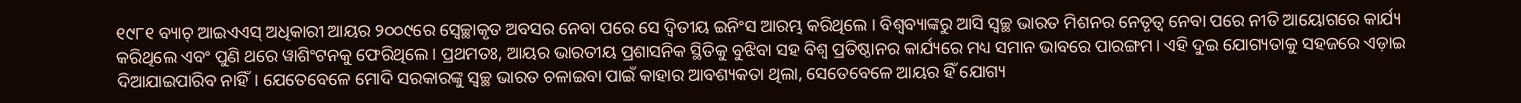୧୯୮୧ ବ୍ୟାଚ୍ ଆଇଏଏସ୍ ଅଧିକାରୀ ଆୟର ୨୦୦୯ରେ ସ୍ବେଚ୍ଛାକୃତ ଅବସର ନେବା ପରେ ସେ ଦ୍ୱିତୀୟ ଇନିଂସ ଆରମ୍ଭ କରିଥିଲେ । ବିଶ୍ୱବ୍ୟାଙ୍କରୁ ଆସି ସ୍ବଚ୍ଛ ଭାରତ ମିଶନର ନେତୃତ୍ୱ ନେବା ପରେ ନୀତି ଆୟୋଗରେ କାର୍ଯ୍ୟ କରିଥିଲେ ଏବଂ ପୁଣି ଥରେ ୱାଶିଂଟନକୁ ଫେରିଥିଲେ। ପ୍ରଥମତଃ, ଆୟର ଭାରତୀୟ ପ୍ରଶାସନିକ ସ୍ଥିତିକୁ ବୁଝିବା ସହ ବିଶ୍ୱ ପ୍ରତିଷ୍ଠାନର କାର୍ଯ୍ୟରେ ମଧ୍ୟ ସମାନ ଭାବରେ ପାରଙ୍ଗମ। ଏହି ଦୁଇ ଯୋଗ୍ୟତାକୁ ସହଜରେ ଏଡ଼ାଇ ଦିଆଯାଇପାରିବ ନାହିଁ। ଯେତେବେଳେ ମୋଦି ସରକାରଙ୍କୁ ସ୍ବଚ୍ଛ ଭାରତ ଚଳାଇବା ପାଇଁ କାହାର ଆବଶ୍ୟକତା ଥିଲା, ସେତେବେଳେ ଆୟର ହିଁ ଯୋଗ୍ୟ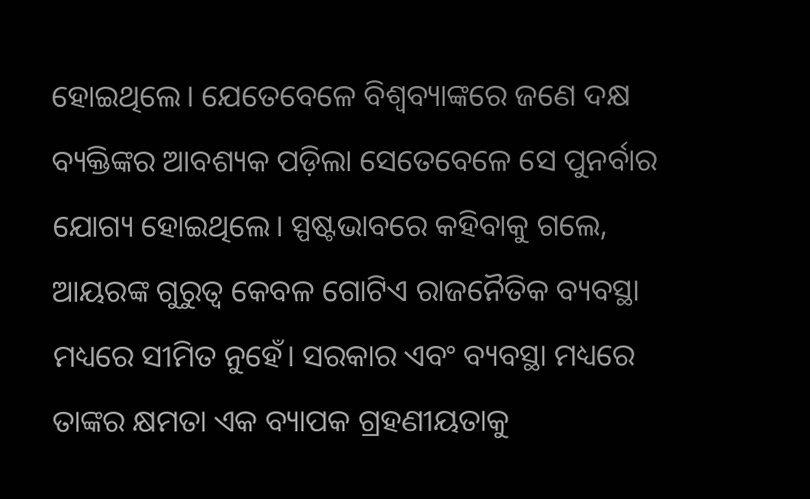ହୋଇଥିଲେ। ଯେତେବେଳେ ବିଶ୍ୱବ୍ୟାଙ୍କରେ ଜଣେ ଦକ୍ଷ ବ୍ୟକ୍ତିଙ୍କର ଆବଶ୍ୟକ ପଡ଼ିଲା ସେତେବେଳେ ସେ ପୁନର୍ବାର ଯୋଗ୍ୟ ହୋଇଥିଲେ। ସ୍ପଷ୍ଟଭାବରେ କହିବାକୁ ଗଲେ, ଆୟରଙ୍କ ଗୁରୁତ୍ୱ କେବଳ ଗୋଟିଏ ରାଜନୈତିକ ବ୍ୟବସ୍ଥା ମଧ୍ୟରେ ସୀମିତ ନୁହେଁ। ସରକାର ଏବଂ ବ୍ୟବସ୍ଥା ମଧ୍ୟରେ ତାଙ୍କର କ୍ଷମତା ଏକ ବ୍ୟାପକ ଗ୍ରହଣୀୟତାକୁ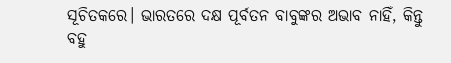ସୂଚିତକରେ। ଭାରତରେ ଦକ୍ଷ ପୂର୍ବତନ ବାବୁଙ୍କର ଅଭାବ ନାହିଁ, କିନ୍ତୁ ବହୁ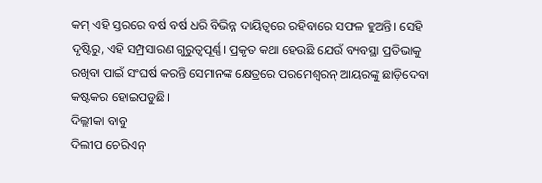କମ୍ ଏହି ସ୍ତରରେ ବର୍ଷ ବର୍ଷ ଧରି ବିଭିନ୍ନ ଦାୟିତ୍ୱରେ ରହିବାରେ ସଫଳ ହୁଅନ୍ତି। ସେହି ଦୃଷ୍ଟିରୁ, ଏହି ସମ୍ପ୍ରସାରଣ ଗୁରୁତ୍ୱପୂର୍ଣ୍ଣ। ପ୍ରକୃତ କଥା ହେଉଛି ଯେଉଁ ବ୍ୟବସ୍ଥା ପ୍ରତିଭାକୁ ରଖିବା ପାଇଁ ସଂଘର୍ଷ କରନ୍ତି ସେମାନଙ୍କ କ୍ଷେତ୍ରରେ ପରମେଶ୍ୱରନ୍ ଆୟରଙ୍କୁ ଛାଡ଼ିଦେବା କଷ୍ଟକର ହୋଇପଡୁଛି।
ଦିଲ୍ଲୀକା ବାବୁ
ଦିଲୀପ ଚେରିଏନ୍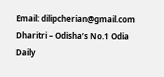Email: dilipcherian@gmail.com
Dharitri – Odisha’s No.1 Odia Daily